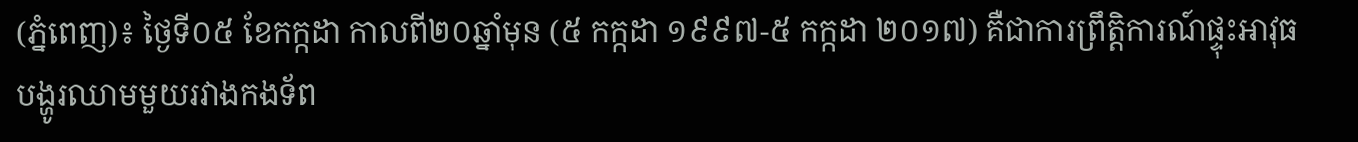(ភ្នំពេញ)៖ ថ្ងៃទី០៥ ខែកក្កដា កាលពី២០ឆ្នាំមុន (៥ កក្កដា ១៩៩៧-៥ កក្កដា ២០១៧) គឺជាការព្រឹត្តិការណ៍ផ្ទុះអាវុធបង្ហូរឈាមមួយរវាងកងទ័ព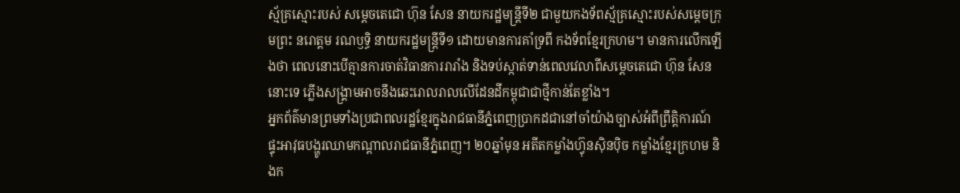ស្ម័គ្រស្មោះរបស់ សម្តេចតេជោ ហ៊ុន សែន នាយករដ្ឋមន្រ្តីទី២ ជាមួយកងទ័ពស្ម័គ្រស្មោះរបស់សម្តេចក្រុមព្រះ នរោត្តម រណឫទ្ធិ នាយករដ្ឋមន្រ្តីទី១ ដោយមានការគាំទ្រពី កងទ័ពខ្មែរក្រហម។ មានការលើកឡើងថា ពេលនោះបើគ្មានការចាត់វិធានការរារាំង និងទប់ស្កាត់ទាន់ពេលវេលាពីសម្តេចតេជោ ហ៊ុន សែន នោះទេ ភ្លើងសង្រ្គាមអាចនឹងឆេះរោលរាលលើដែនដីកម្ពុជាជាថ្មីកាន់តែខ្លាំង។
អ្នកព័ត៌មានព្រមទាំងប្រជាពលរដ្ឋខ្មែរក្នុងរាជធានីភ្នំពេញប្រាកដជានៅចាំយ៉ាងច្បាស់អំពីព្រឹត្តិការណ៍ផ្ទុះអាវុធបង្ហូរឈាមកណ្តាលរាជធានីភ្នំពេញ។ ២០ឆ្នាំមុន អតីតកម្លាំងហ៊្វុនស៊ិនប៉ិច កម្លាំងខ្មែរក្រហម និងក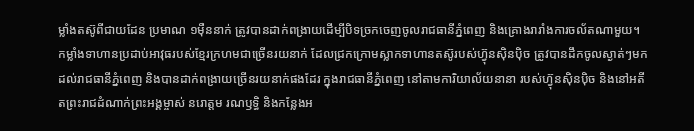ម្លាំងតស៊ូពីជាយដែន ប្រមាណ ១ម៉ឺននាក់ ត្រូវបានដាក់ពង្រាយដើម្បីបិទច្រកចេញចូលរាជធានីភ្នំពេញ និងគ្រោងរារាំងការចល័តណាមួយ។ កម្លាំងទាហានប្រដាប់អាវុធរបស់ខ្មែរក្រហមជាច្រើនរយនាក់ ដែលជ្រកក្រោមស្លាកទាហានតស៊ូរបស់ហ៊្វុនស៊ិនប៉ិច ត្រូវបានដឹកចូលស្ងាត់ៗមកដល់រាជធានីភ្នំពេញ និងបានដាក់ពង្រាយច្រើនរយនាក់ផងដែរ ក្នុងរាជធានីភ្នំពេញ នៅតាមការិយាល័យនានា របស់ហ៊្វុនស៊ិនប៉ិច និងនៅអតីតព្រះរាជដំណាក់ព្រះអង្គម្ចាស់ នរោត្តម រណឫទ្ធិ និងកន្លែងអ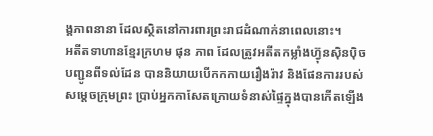ង្គភាពនានា ដែលស្ថិតនៅការពារព្រះរាជដំណាក់នាពេលនោះ។
អតីតទាហានខ្មែរក្រហម ផុន ភាព ដែលត្រូវអតីតកម្លាំងហ៊្វុនស៊ិនប៉ិច បញ្ជូនពីទល់ដែន បាននិយាយបើកកកាយរឿងរ៉ាវ និងផែនការរបស់ សម្តេចក្រុមព្រះ ប្រាប់អ្នកកាសែតក្រោយទំនាស់ផ្ទៃក្នុងបានកើតឡើង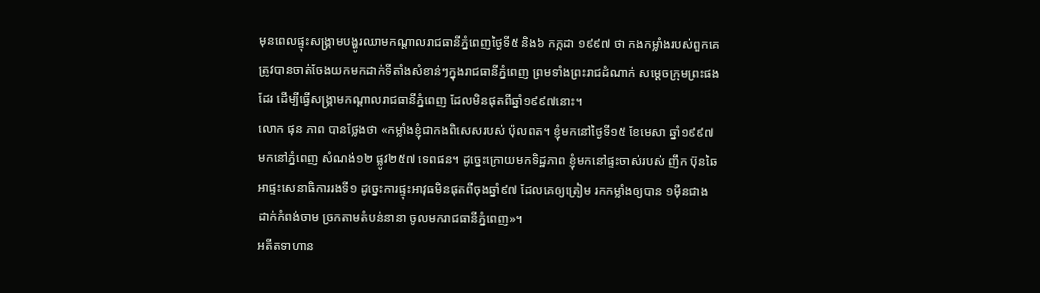មុនពេលផ្ទុះសង្រ្គាមបង្ហូរឈាមកណ្តាលរាជធានីភ្នំពេញថ្ងៃទី៥ និង៦ កក្កដា ១៩៩៧ ថា កងកម្លាំងរបស់ពួកគេ ត្រូវបានចាត់ចែងយកមកដាក់ទីតាំងសំខាន់ៗក្នុងរាជធានីភ្នំពេញ ព្រមទាំងព្រះរាជដំណាក់ សម្តេចក្រុមព្រះផងដែរ ដើម្បីធ្វើសង្រ្គាមកណ្តាលរាជធានីភ្នំពេញ ដែលមិនផុតពីឆ្នាំ១៩៩៧នោះ។
លោក ផុន ភាព បានថ្លែងថា «កម្លាំងខ្ញុំជាកងពិសេសរបស់ ប៉ុលពត។ ខ្ញុំមកនៅថ្ងៃទី១៥ ខែមេសា ឆ្នាំ១៩៩៧ មកនៅភ្នំពេញ សំណង់១២ ផ្លូវ២៥៧ ទេពផន។ ដូច្នេះក្រោយមកទិដ្ឋភាព ខ្ញុំមកនៅផ្ទះចាស់របស់ ញឹក ប៊ុនឆៃ អាផ្ទះសេនាធិការរងទី១ ដូច្នេះការផ្ទុះអាវុធមិនផុតពីចុងឆ្នាំ៩៧ ដែលគេឲ្យត្រៀម រកកម្លាំងឲ្យបាន ១ម៉ឺនជាង ដាក់កំពង់ចាម ច្រកតាមតំបន់នានា ចូលមករាជធានីភ្នំពេញ»។
អតីតទាហាន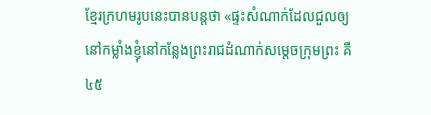ខ្មែរក្រហមរូបនេះបានបន្តថា «ផ្ទះសំណាក់ដែលជួលឲ្យនៅកម្លាំងខ្ញុំនៅកន្លែងព្រះរាជដំណាក់សម្តេចក្រុមព្រះ គឺ ៤៥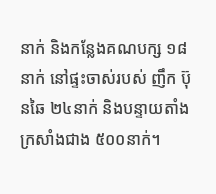នាក់ និងកន្លែងគណបក្ស ១៨នាក់ នៅផ្ទះចាស់របស់ ញឹក ប៊ុនឆៃ ២៤នាក់ និងបន្ទាយតាំងក្រសាំងជាង ៥០០នាក់។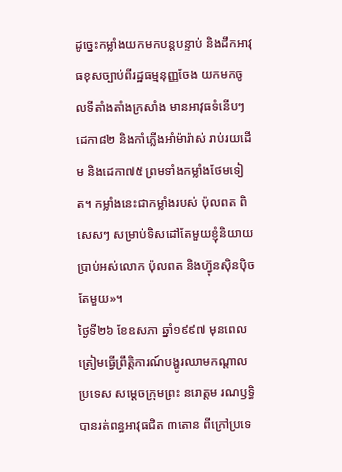ដូច្នេះកម្លាំងយកមកបន្តបន្ទាប់ និងដឹកអាវុធខុសច្បាប់ពីរដ្ឋធម្មនុញ្ញចែង យកមកចូលទីតាំងតាំងក្រសាំង មានអាវុធទំនើបៗ ដេកា៨២ និងកាំភ្លើងអាំម៉ារ៉ាស់ រាប់រយដើម និងដេកា៧៥ ព្រមទាំងកម្លាំងថែមទៀត។ កម្លាំងនេះជាកម្លាំងរបស់ ប៉ុលពត ពិសេសៗ សម្រាប់ទិសដៅតែមួយខ្ញុំនិយាយប្រាប់អស់លោក ប៉ុលពត និងហ៊្វុនស៊ិនប៉ិច តែមួយ»។
ថ្ងៃទី២៦ ខែឧសភា ឆ្នាំ១៩៩៧ មុនពេលត្រៀមធ្វើព្រឹត្តិការណ៍បង្ហូរឈាមកណ្តាលប្រទេស សម្តេចក្រុមព្រះ នរោត្តម រណឫទ្ធិ បានរត់ពន្ធអាវុធជិត ៣តោន ពីក្រៅប្រទេ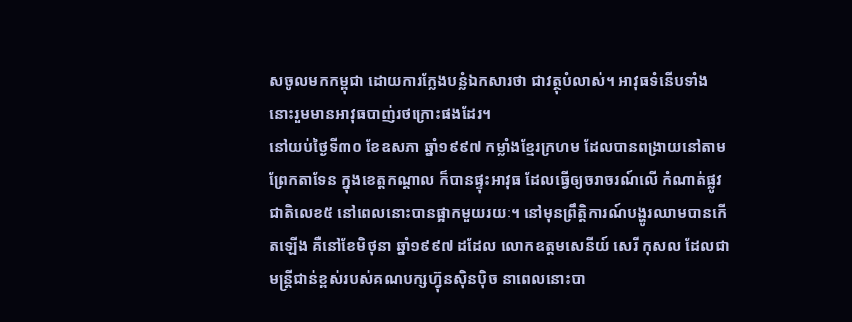សចូលមកកម្ពុជា ដោយការក្លែងបន្លំឯកសារថា ជាវត្ថុបំលាស់។ អាវុធទំនើបទាំងនោះរួមមានអាវុធបាញ់រថក្រោះផងដែរ។
នៅយប់ថ្ងៃទី៣០ ខែឧសភា ឆ្នាំ១៩៩៧ កម្លាំងខ្មែរក្រហម ដែលបានពង្រាយនៅតាមព្រែកតាទែន ក្នុងខេត្តកណ្តាល ក៏បានផ្ទុះអាវុធ ដែលធ្វើឲ្យចរាចរណ៍លើ កំណាត់ផ្លូវជាតិលេខ៥ នៅពេលនោះបានផ្អាកមួយរយៈ។ នៅមុនព្រឹត្តិការណ៍បង្ហូរឈាមបានកើតឡើង គឺនៅខែមិថុនា ឆ្នាំ១៩៩៧ ដដែល លោកឧត្តមសេនីយ៍ សេរី កុសល ដែលជាមន្រ្តីជាន់ខ្ពស់របស់គណបក្សហ៊្វុនស៊ិនប៉ិច នាពេលនោះបា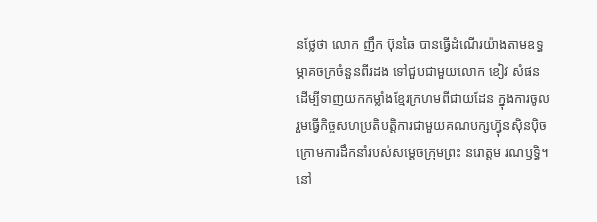នថ្លែថា លោក ញឹក ប៊ុនឆៃ បានធ្វើដំណើរយ៉ាងតាមឧទ្ធម្ភាគចក្រចំនួនពីរដង ទៅជួបជាមួយលោក ខៀវ សំផន ដើម្បីទាញយកកម្លាំងខ្មែរក្រហមពីជាយដែន ក្នុងការចូលរួមធ្វើកិច្ចសហប្រតិបត្តិការជាមួយគណបក្សហ៊្វុនស៊ិនប៉ិច ក្រោមការដឹកនាំរបស់សម្តេចក្រុមព្រះ នរោត្តម រណឫទ្ធិ។
នៅ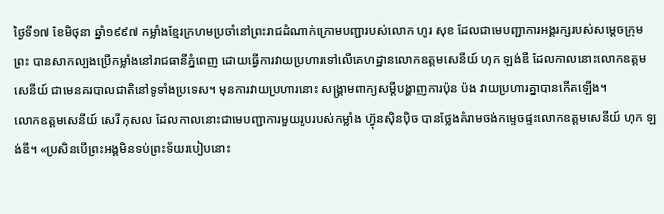ថ្ងៃទី១៧ ខែមិថុនា ឆ្នាំ១៩៩៧ កម្លាំងខ្មែរក្រហមប្រចាំនៅព្រះរាជដំណាក់ក្រោមបញ្ជារបស់លោក ហូរ សុខ ដែលជាមេបញ្ជាការអង្គរក្សរបស់សម្តេចក្រុមព្រះ បានសាកល្បងប្រើកម្លាំងនៅរាជធានីភ្នំពេញ ដោយធ្វើការវាយប្រហារទៅលើគេហដ្ឋានលោកឧត្តមសេនីយ៍ ហុក ឡង់ឌី ដែលកាលនោះលោកឧត្តមសេនីយ៍ ជាមេនគរបាលជាតិនៅទូទាំងប្រទេស។ មុនការវាយប្រហារនោះ សង្រ្គាមពាក្យសម្តីបង្ហាញការប៉ុន ប៉ង វាយប្រហារគ្នាបានកើតឡើង។
លោកឧត្តមសេនីយ៍ សេរី កុសល ដែលកាលនោះជាមេបញ្ជាការមួយរូបរបស់កម្លាំង ហ៊្វុនស៊ិនប៉ិច បានថ្លែងគំរាមចង់កម្ទេចផ្ទះលោកឧត្តមសេនីយ៍ ហុក ឡង់ឌី។ «ប្រសិនបើព្រះអង្គមិនទប់ព្រះទ័យរបៀបនោះ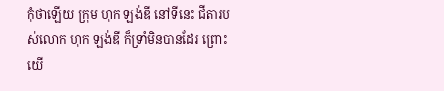កុំថាឡើយ ក្រុម ហុក ឡង់ឌី នៅទីនេះ ជីតារបស់លោក ហុក ឡង់ឌី ក៏ទ្រាំមិនបានដែរ ព្រោះយើ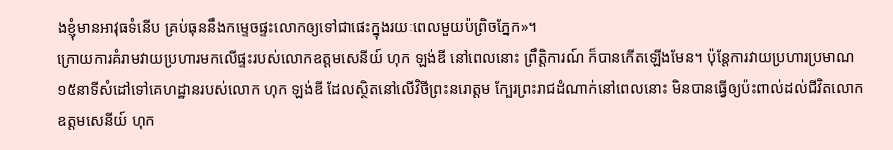ងខ្ញុំមានអាវុធទំនើប គ្រប់ធុននឹងកម្ទេចផ្ទះលោកឲ្យទៅជាផេះក្នុងរយៈពេលមួយប៉ព្រិចភ្នែក»។
ក្រោយការគំរាមវាយប្រហារមកលើផ្ទះរបស់លោកឧត្តមសេនីយ៍ ហុក ឡង់ឌី នៅពេលនោះ ព្រឹត្តិការណ៍ ក៏បានកើតឡើងមែន។ ប៉ុន្តែការវាយប្រហារប្រមាណ ១៥នាទីសំដៅទៅគេហដ្ឋានរបស់លោក ហុក ឡង់ឌី ដែលស្ថិតនៅលើវិថីព្រះនរោត្តម ក្បែរព្រះរាជដំណាក់នៅពេលនោះ មិនបានធ្វើឲ្យប៉ះពាល់ដល់ជីវិតលោកឧត្តមសេនីយ៍ ហុក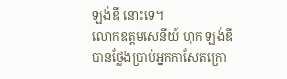ឡង់ឌី នោះទេ។
លោកឧត្តមសេនីយ៍ ហុក ឡង់ឌី បានថ្លែងប្រាប់អ្នកកាសែតក្រោ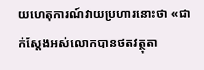យហេតុការណ៍វាយប្រហារនោះថា «ជាក់ស្តែងអស់លោកបានថតវត្ថុតា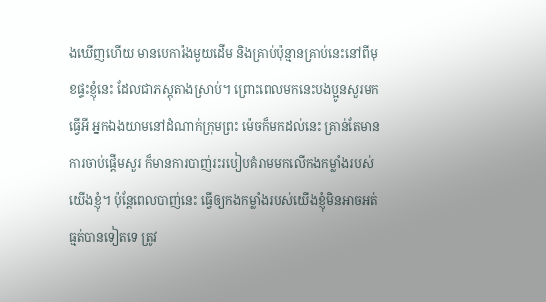ងឃើញហើយ មានបេការ៉ងមួយដើម និងគ្រាប់ប៉ុន្មានគ្រាប់នេះនៅពីមុខផ្ទះខ្ញុំនេះ ដែលជាភស្តុតាងស្រាប់។ ព្រោះពេលមកនេះបងប្អូនសួរមកធ្វើអី អ្នកឯងយាមនៅដំណាក់ក្រុមព្រះ ម៉េចក៏មកដល់នេះ គ្រាន់តែមានការចាប់ផ្តើមសួរ ក៏មានការបាញ់រះរបៀបគំរាមមកលើកងកម្លាំងរបស់យើងខ្ញុំ។ ប៉ុន្តែពេលបាញ់នេះ ធ្វើឲ្យកងកម្លាំងរបស់យើងខ្ញុំមិនអាចអត់ធ្មត់បានទៀតទេ ត្រូវ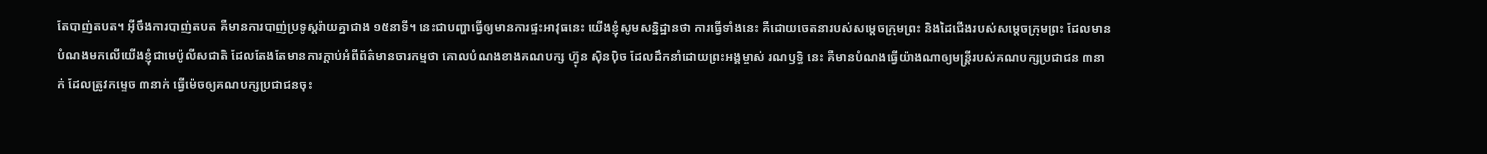តែបាញ់តបត។ អ៊ីចឹងការបាញ់តបត គឺមានការបាញ់ប្រទូស្តរ៉ាយគ្នាជាង ១៥នាទី។ នេះជាបញ្ហាធ្វើឲ្យមានការផ្ទះអាវុធនេះ យើងខ្ញុំសូមសន្និដ្ឋានថា ការធ្វើទាំងនេះ គឺដោយចេតនារបស់សម្តេចក្រុមព្រះ និងដៃជើងរបស់សម្តេចក្រុមព្រះ ដែលមានបំណងមកលើយើងខ្ញុំជាមេប៉ូលីសជាតិ ដែលតែងតែមានការក្តាប់អំពីព័ត៌មានចារកម្មថា គោលបំណងខាងគណបក្ស ហ៊្វុន ស៊ិនប៉ិច ដែលដឹកនាំដោយព្រះអង្គម្ចាស់ រណឫទ្ធិ នេះ គឺមានបំណងធ្វើយ៉ាងណាឲ្យមន្រ្តីរបស់គណបក្សប្រជាជន ៣នាក់ ដែលត្រូវកម្ទេច ៣នាក់ ធ្វើម៉េចឲ្យគណបក្សប្រជាជនចុះ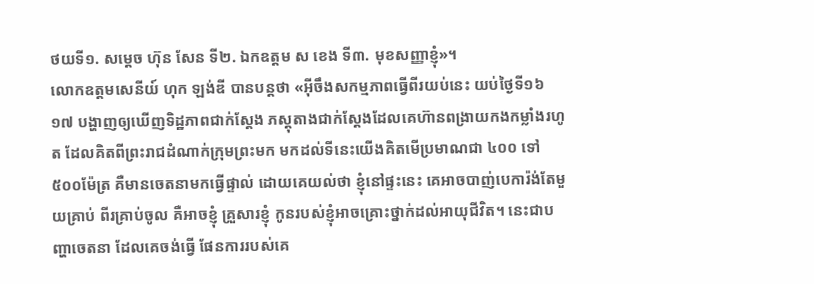ថយទី១. សម្តេច ហ៊ុន សែន ទី២. ឯកឧត្តម ស ខេង ទី៣. មុខសញ្ញាខ្ញុំ»។
លោកឧត្តមសេនីយ៍ ហុក ឡង់ឌី បានបន្តថា «អ៊ីចឹងសកម្មភាពធ្វើពីរយប់នេះ យប់ថ្ងៃទី១៦ ១៧ បង្ហាញឲ្យឃើញទិដ្ឋភាពជាក់ស្តែង ភស្តុតាងជាក់ស្តែងដែលគេហ៊ានពង្រាយកងកម្លាំងរហូត ដែលគិតពីព្រះរាជដំណាក់ក្រុមព្រះមក មកដល់ទីនេះយើងគិតមើប្រមាណជា ៤០០ ទៅ៥០០ម៉ែត្រ គឺមានចេតនាមកធ្វើផ្ទាល់ ដោយគេយល់ថា ខ្ញុំនៅផ្ទះនេះ គេអាចបាញ់បេការ៉ង់តែមួយគ្រាប់ ពីរគ្រាប់ចូល គឺអាចខ្ញុំ គ្រួសារខ្ញុំ កូនរបស់ខ្ញុំអាចគ្រោះថ្នាក់ដល់អាយុជីវិត។ នេះជាបញ្ហាចេតនា ដែលគេចង់ធ្វើ ផែនការរបស់គេ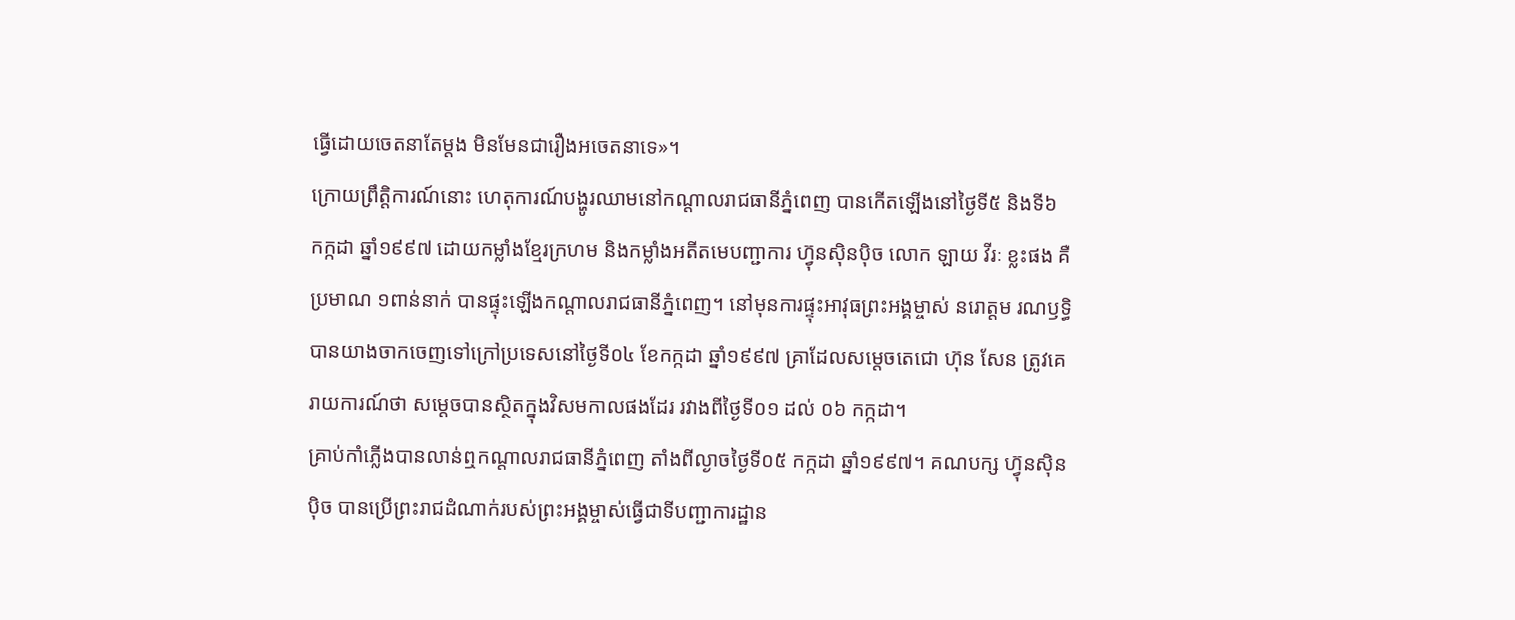ធ្វើដោយចេតនាតែម្តង មិនមែនជារឿងអចេតនាទេ»។
ក្រោយព្រឹត្តិការណ៍នោះ ហេតុការណ៍បង្ហូរឈាមនៅកណ្តាលរាជធានីភ្នំពេញ បានកើតឡើងនៅថ្ងៃទី៥ និងទី៦ កក្កដា ឆ្នាំ១៩៩៧ ដោយកម្លាំងខ្មែរក្រហម និងកម្លាំងអតីតមេបញ្ជាការ ហ៊្វុនស៊ិនប៉ិច លោក ឡាយ វីរៈ ខ្លះផង គឺប្រមាណ ១ពាន់នាក់ បានផ្ទុះឡើងកណ្តាលរាជធានីភ្នំពេញ។ នៅមុនការផ្ទុះអាវុធព្រះអង្គម្ចាស់ នរោត្តម រណឫទ្ធិ បានយាងចាកចេញទៅក្រៅប្រទេសនៅថ្ងៃទី០៤ ខែកក្កដា ឆ្នាំ១៩៩៧ គ្រាដែលសម្តេចតេជោ ហ៊ុន សែន ត្រូវគេរាយការណ៍ថា សម្តេចបានស្ថិតក្នុងវិសមកាលផងដែរ រវាងពីថ្ងៃទី០១ ដល់ ០៦ កក្កដា។
គ្រាប់កាំភ្លើងបានលាន់ឮកណ្តាលរាជធានីភ្នំពេញ តាំងពីល្ងាចថ្ងៃទី០៥ កក្កដា ឆ្នាំ១៩៩៧។ គណបក្ស ហ៊្វុនស៊ិនប៉ិច បានប្រើព្រះរាជដំណាក់របស់ព្រះអង្គម្ចាស់ធ្វើជាទីបញ្ជាការដ្ឋាន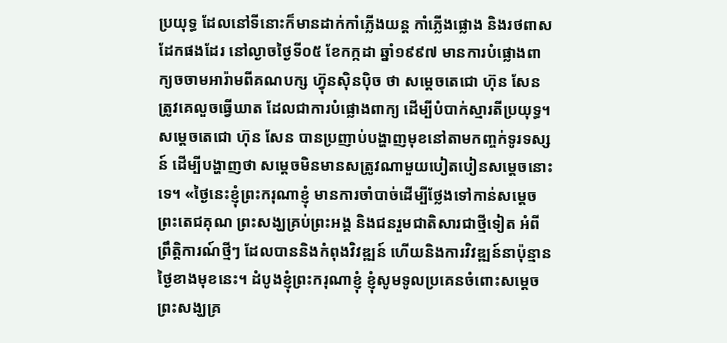ប្រយុទ្ធ ដែលនៅទីនោះក៏មានដាក់កាំភ្លើងយន្ត កាំភ្លើងផ្លោង និងរថពាសដែកផងដែរ នៅល្ងាចថ្ងៃទី០៥ ខែកក្កដា ឆ្នាំ១៩៩៧ មានការបំផ្លោងពាក្យចចាមអារ៉ាមពីគណបក្ស ហ៊្វុនស៊ិនប៉ិច ថា សម្តេចតេជោ ហ៊ុន សែន ត្រូវគេលួចធ្វើឃាត ដែលជាការបំផ្លោងពាក្យ ដើម្បីបំបាក់ស្មារតីប្រយុទ្ធ។
សម្តេចតេជោ ហ៊ុន សែន បានប្រញាប់បង្ហាញមុខនៅតាមកញ្ចក់ទូរទស្សន៍ ដើម្បីបង្ហាញថា សម្តេចមិនមានសត្រូវណាមួយបៀតបៀនសម្តេចនោះទេ។ «ថ្ងៃនេះខ្ញុំព្រះករុណាខ្ញុំ មានការចាំបាច់ដើម្បីថ្លែងទៅកាន់សម្តេច ព្រះតេជគុណ ព្រះសង្ឃគ្រប់ព្រះអង្គ និងជនរួមជាតិសារជាថ្មីទៀត អំពីព្រឹត្តិការណ៍ថ្មីៗ ដែលបាននិងកំពុងវិវឌ្ឍន៍ ហើយនិងការវិវឌ្ឍន៍នាប៉ុន្មានថ្ងៃខាងមុខនេះ។ ដំបូងខ្ញុំព្រះករុណាខ្ញុំ ខ្ញុំសូមទូលប្រគេនចំពោះសម្តេច ព្រះសង្ឃគ្រ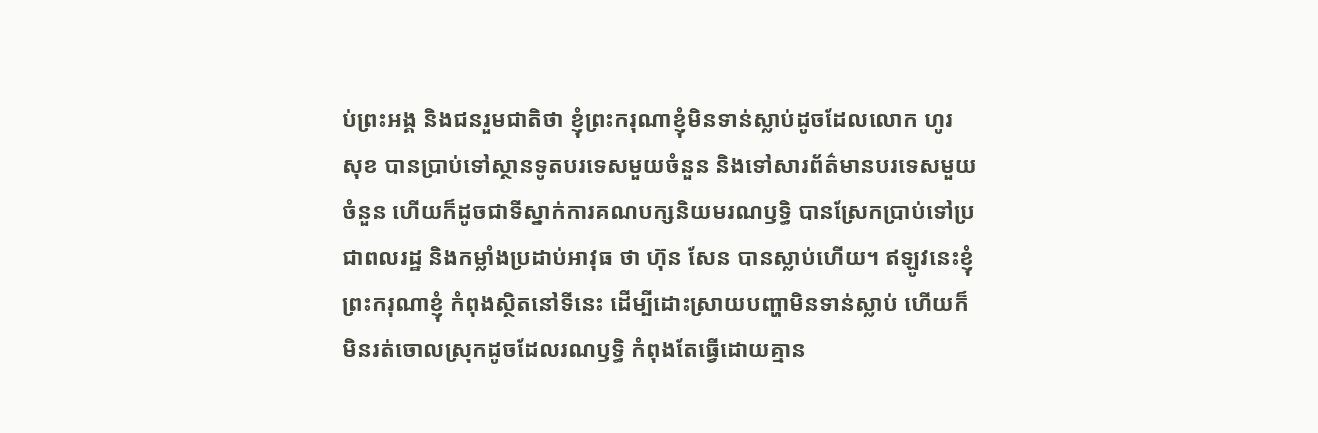ប់ព្រះអង្គ និងជនរួមជាតិថា ខ្ញុំព្រះករុណាខ្ញុំមិនទាន់ស្លាប់ដូចដែលលោក ហូរ សុខ បានប្រាប់ទៅស្ថានទូតបរទេសមួយចំនួន និងទៅសារព័ត៌មានបរទេសមួយចំនួន ហើយក៏ដូចជាទីស្នាក់ការគណបក្សនិយមរណឫទ្ធិ បានស្រែកប្រាប់ទៅប្រជាពលរដ្ឋ និងកម្លាំងប្រដាប់អាវុធ ថា ហ៊ុន សែន បានស្លាប់ហើយ។ ឥឡូវនេះខ្ញុំព្រះករុណាខ្ញុំ កំពុងស្ថិតនៅទីនេះ ដើម្បីដោះស្រាយបញ្ហាមិនទាន់ស្លាប់ ហើយក៏មិនរត់ចោលស្រុកដូចដែលរណឫទ្ធិ កំពុងតែធ្វើដោយគ្មាន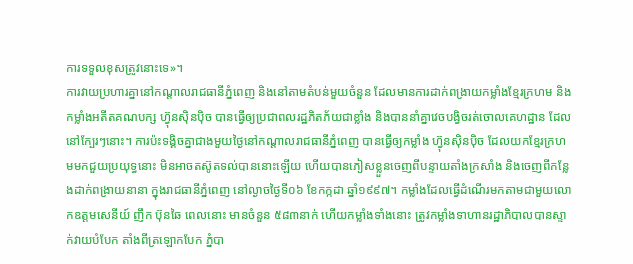ការទទួលខុសត្រូវនោះទេ»។
ការវាយប្រហារគ្នានៅកណ្តាលរាជធានីភ្នំពេញ និងនៅតាមតំបន់មួយចំនួន ដែលមានការដាក់ពង្រាយកម្លាំងខ្មែរក្រហម និងកម្លាំងអតីតគណបក្ស ហ៊្វុនស៊ិនប៉ិច បានធ្វើឲ្យប្រជាពលរដ្ឋភិតភ័យជាខ្លាំង និងបាននាំគ្នាវេចបង្វិចរត់ចោលគេហដ្ឋាន ដែលនៅក្បែរៗនោះ។ ការប៉ះទង្គិចគ្នាជាងមួយថ្ងៃនៅកណ្តាលរាជធានីភ្នំពេញ បានធ្វើឲ្យកម្លាំង ហ៊្វុនស៊ិនប៉ិច ដែលយកខ្មែរក្រហមមកជួយប្រយុទ្ធនោះ មិនអាចតស៊ូតទល់បាននោះឡើយ ហើយបានភៀសខ្លួនចេញពីបន្ទាយតាំងក្រសាំង និងចេញពីកន្លែងដាក់ពង្រាយនានា ក្នុងរាជធានីភ្នំពេញ នៅល្ងាចថ្ងៃទី០៦ ខែកក្កដា ឆ្នាំ១៩៩៧។ កម្លាំងដែលធ្វើដំណើរមកតាមជាមួយលោកឧត្តមសេនីយ៍ ញឹក ប៊ុនឆៃ ពេលនោះ មានចំនួន ៥៨៣នាក់ ហើយកម្លាំងទាំងនោះ ត្រូវកម្លាំងទាហានរដ្ឋាភិបាលបានស្ទាក់វាយបំបែក តាំងពីត្រឡោកបែក ភ្នំបា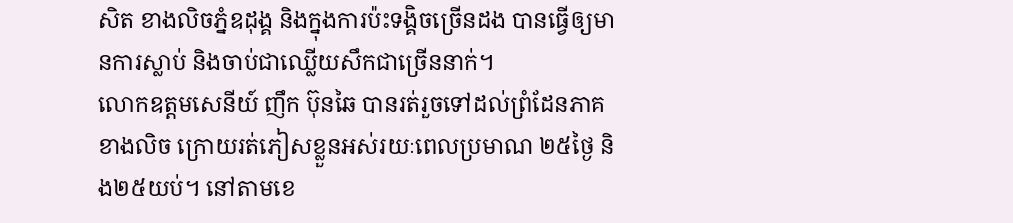សិត ខាងលិចភ្នំឧដុង្គ និងក្នុងការប៉ះទង្គិចច្រើនដង បានធ្វើឲ្យមានការស្លាប់ និងចាប់ជាឈ្លើយសឹកជាច្រើននាក់។
លោកឧត្តមសេនីយ៍ ញឹក ប៊ុនឆៃ បានរត់រួចទៅដល់ព្រំដែនភាគខាងលិច ក្រោយរត់ភៀសខ្លួនអស់រយៈពេលប្រមាណ ២៥ថ្ងៃ និង២៥យប់។ នៅតាមខេ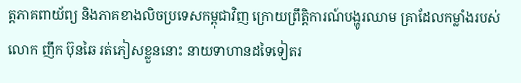ត្តភាគពាយ័ព្យ និងភាគខាងលិចប្រទេសកម្ពុជាវិញ ក្រោយព្រឹត្តិការណ៍បង្ហូរឈាម គ្រាដែលកម្លាំងរបស់លោក ញឹក ប៊ុនឆៃ រត់ភៀសខ្លួននោះ នាយទាហានដទៃទៀតរ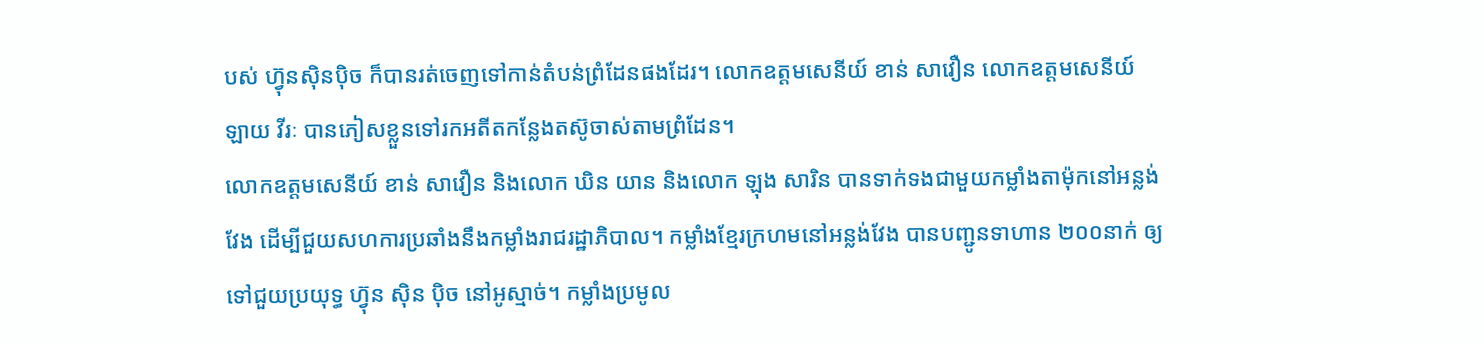បស់ ហ៊្វុនស៊ិនប៉ិច ក៏បានរត់ចេញទៅកាន់តំបន់ព្រំដែនផងដែរ។ លោកឧត្តមសេនីយ៍ ខាន់ សាវឿន លោកឧត្តមសេនីយ៍ ឡាយ វីរៈ បានភៀសខ្លួនទៅរកអតីតកន្លែងតស៊ូចាស់តាមព្រំដែន។
លោកឧត្តមសេនីយ៍ ខាន់ សាវឿន និងលោក ឃិន យាន និងលោក ឡុង សារិន បានទាក់ទងជាមួយកម្លាំងតាម៉ុកនៅអន្លង់វែង ដើម្បីជួយសហការប្រឆាំងនឹងកម្លាំងរាជរដ្ឋាភិបាល។ កម្លាំងខ្មែរក្រហមនៅអន្លង់វែង បានបញ្ជូនទាហាន ២០០នាក់ ឲ្យទៅជួយប្រយុទ្ធ ហ៊្វុន ស៊ិន ប៉ិច នៅអូស្មាច់។ កម្លាំងប្រមូល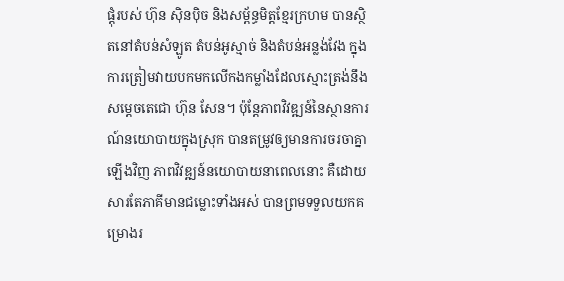ផ្តុំរបស់ ហ៊ុន ស៊ិនប៉ិច និងសម្ព័ន្ធមិត្តខ្មែរក្រហម បានស្ថិតនៅតំបន់សំឡូត តំបន់អូស្មាច់ និងតំបន់អន្លង់វែង ក្នុងការត្រៀមវាយបកមកលើកងកម្លាំងដែលស្មោះត្រង់នឹងសម្តេចតេជោ ហ៊ុន សែន។ ប៉ុន្តែភាពវិវឌ្ឍន៍នៃស្ថានការណ៍នយោបាយក្នុងស្រុក បានតម្រូវឲ្យមានការចរចាគ្នាឡើងវិញ ភាពវិវឌ្ឍន៍នយោបាយនាពេលនោះ គឺដោយសារតែភាគីមានជម្លោះទាំងអស់ បានព្រមទទួលយកគម្រោងរ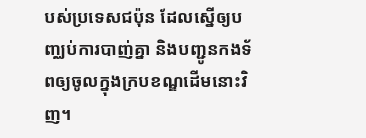បស់ប្រទេសជប៉ុន ដែលស្នើឲ្យបញ្ឈប់ការបាញ់គ្នា និងបញ្ជូនកងទ័ពឲ្យចូលក្នុងក្របខណ្ឌដើមនោះវិញ។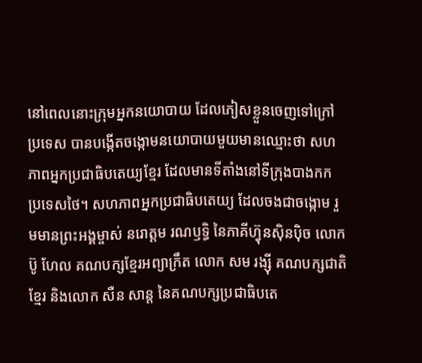នៅពេលនោះក្រុមអ្នកនយោបាយ ដែលភៀសខ្លួនចេញទៅក្រៅប្រទេស បានបង្កើតចង្កោមនយោបាយមួយមានឈ្មោះថា សហភាពអ្នកប្រជាធិបតេយ្យខ្មែរ ដែលមានទីតាំងនៅទីក្រុងបាងកក ប្រទេសថៃ។ សហភាពអ្នកប្រជាធិបតេយ្យ ដែលចងជាចង្កោម រួមមានព្រះអង្គម្ចាស់ នរោត្តម រណឫទ្ធិ នៃភាគីហ៊្វុនស៊ិនប៉ិច លោក ប៊ូ ហែល គណបក្សខ្មែរអព្យាក្រឹត លោក សម រង្ស៊ី គណបក្សជាតិខ្មែរ និងលោក សឺន សាន្ត នៃគណបក្សប្រជាធិបតេ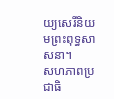យ្យសេរីនិយមព្រះពុទ្ធសាសនា។
សហភាពប្រជាធិ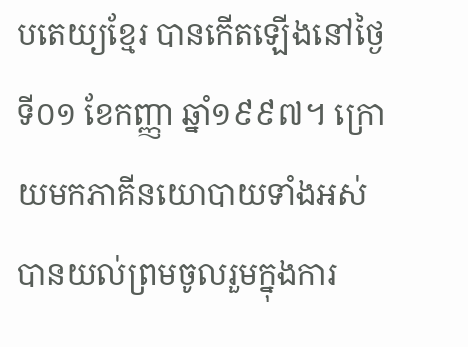បតេយ្យខ្មែរ បានកើតឡើងនៅថ្ងៃទី០១ ខែកញ្ញា ឆ្នាំ១៩៩៧។ ក្រោយមកភាគីនយោបាយទាំងអស់ បានយល់ព្រមចូលរួមក្នុងការ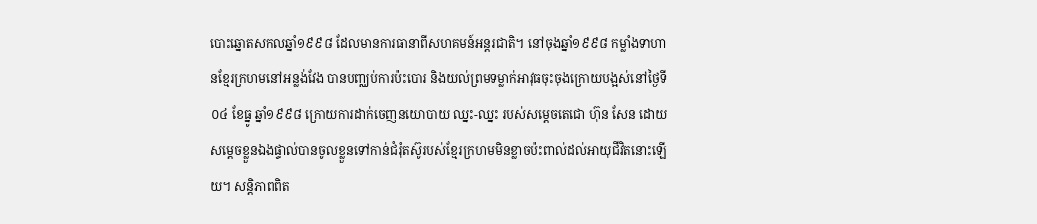បោះឆ្នោតសកលឆ្នាំ១៩៩៨ ដែលមានការធានាពីសហគមន៍អន្តរជាតិ។ នៅចុងឆ្នាំ១៩៩៨ កម្លាំងទាហានខ្មែរក្រហមនៅអន្លង់វែង បានបញ្ឈប់ការប៉ះបោរ និងយល់ព្រមទម្លាក់អាវុធចុះចុងក្រោយបង្អស់នៅថ្ងៃទី០៤ ខែធ្នូ ឆ្នាំ១៩៩៨ ក្រោយការដាក់ចេញនយោបាយ ឈ្នះ-ឈ្នះ របស់សម្តេចតេជោ ហ៊ុន សែន ដោយសម្តេចខ្លួនឯងផ្ទាល់បានចូលខ្លួនទៅកាន់ជំរុំតស៊ូរបស់ខ្មែរក្រហមមិនខ្លាចប៉ះពាល់ដល់អាយុជីវិតនោះឡើយ។ សន្តិភាពពិត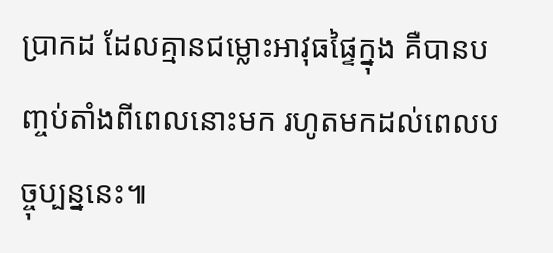ប្រាកដ ដែលគ្មានជម្លោះអាវុធផ្ទៃក្នុង គឺបានបញ្ចប់តាំងពីពេលនោះមក រហូតមកដល់ពេលបច្ចុប្បន្ននេះ៕